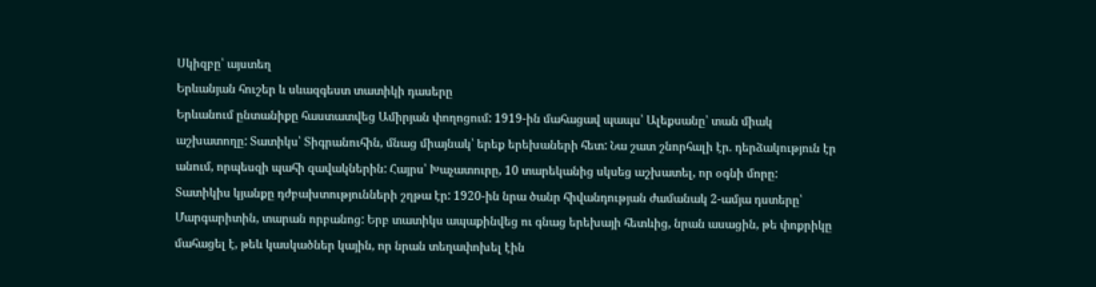Սկիզբը՝ այստեղ
Երևանյան հուշեր և սևազգեստ տատիկի դասերը
Երևանում ընտանիքը հաստատվեց Ամիրյան փողոցում: 1919-ին մահացավ պապս՝ Ալեքսանը՝ տան միակ աշխատողը: Տատիկս՝ Տիգրանուհին, մնաց միայնակ՝ երեք երեխաների հետ: Նա շատ շնորհալի էր. դերձակություն էր անում, որպեսզի պահի զավակներին: Հայրս՝ Խաչատուրը, 10 տարեկանից սկսեց աշխատել, որ օգնի մորը:
Տատիկիս կյանքը դժբախտությունների շղթա էր: 1920-ին նրա ծանր հիվանդության ժամանակ 2-ամյա դստերը՝ Մարգարիտին, տարան որբանոց: Երբ տատիկս ապաքինվեց ու գնաց երեխայի հետևից, նրան ասացին, թե փոքրիկը մահացել է, թեև կասկածներ կային, որ նրան տեղափոխել էին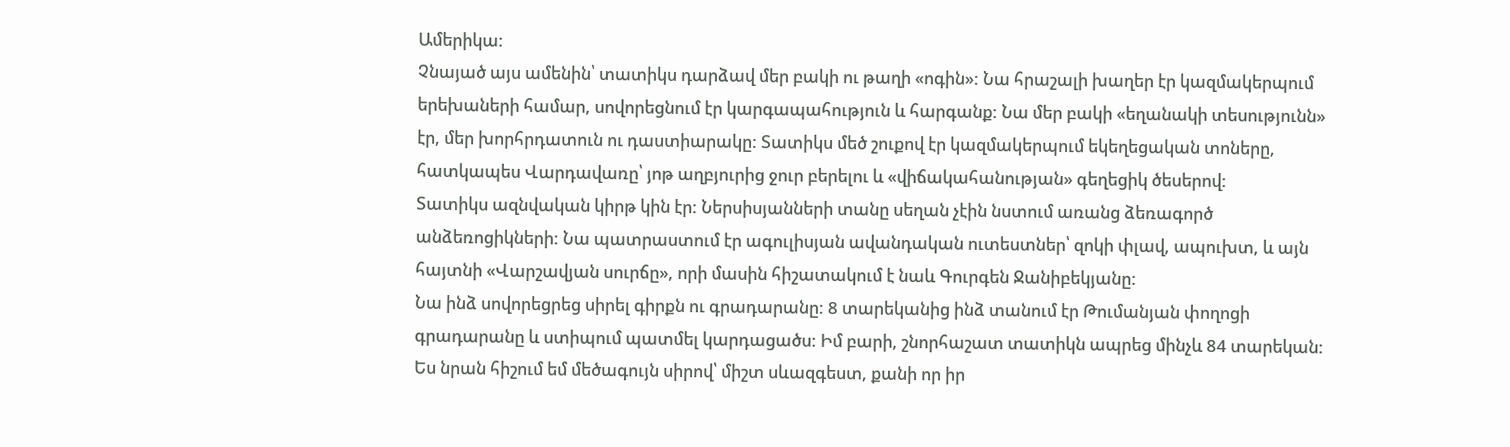Ամերիկա:
Չնայած այս ամենին՝ տատիկս դարձավ մեր բակի ու թաղի «ոգին»: Նա հրաշալի խաղեր էր կազմակերպում երեխաների համար, սովորեցնում էր կարգապահություն և հարգանք: Նա մեր բակի «եղանակի տեսությունն» էր, մեր խորհրդատուն ու դաստիարակը: Տատիկս մեծ շուքով էր կազմակերպում եկեղեցական տոները, հատկապես Վարդավառը՝ յոթ աղբյուրից ջուր բերելու և «վիճակահանության» գեղեցիկ ծեսերով:
Տատիկս ազնվական կիրթ կին էր: Ներսիսյանների տանը սեղան չէին նստում առանց ձեռագործ անձեռոցիկների: Նա պատրաստում էր ագուլիսյան ավանդական ուտեստներ՝ զոկի փլավ, ապուխտ, և այն հայտնի «Վարշավյան սուրճը», որի մասին հիշատակում է նաև Գուրգեն Ջանիբեկյանը:
Նա ինձ սովորեցրեց սիրել գիրքն ու գրադարանը: 8 տարեկանից ինձ տանում էր Թումանյան փողոցի գրադարանը և ստիպում պատմել կարդացածս: Իմ բարի, շնորհաշատ տատիկն ապրեց մինչև 84 տարեկան: Ես նրան հիշում եմ մեծագույն սիրով՝ միշտ սևազգեստ, քանի որ իր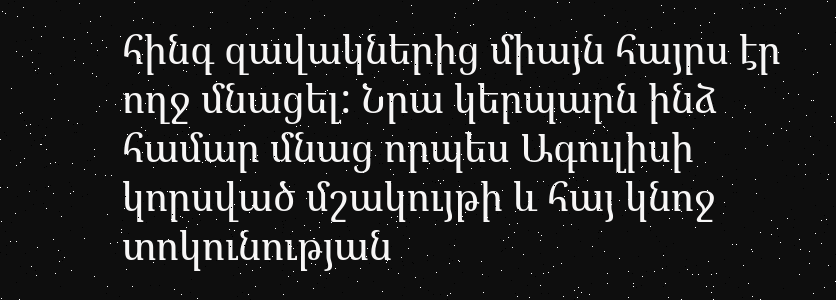հինգ զավակներից միայն հայրս էր ողջ մնացել: Նրա կերպարն ինձ համար մնաց որպես Ագուլիսի կորսված մշակույթի և հայ կնոջ տոկունության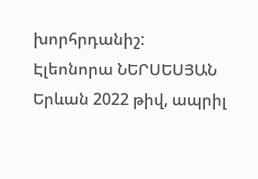խորհրդանիշ:
Էլեոնորա ՆԵՐՍԵՍՅԱՆ
Երևան 2022 թիվ, ապրիլ